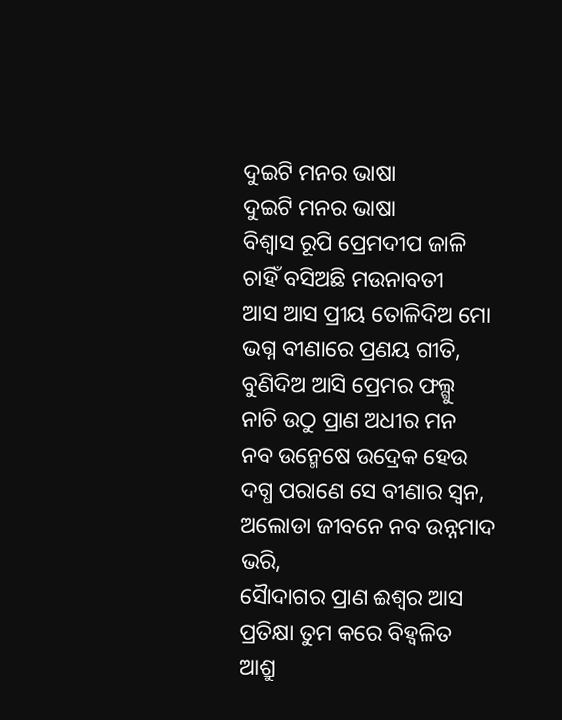ଦୁଇଟି ମନର ଭାଷା
ଦୁଇଟି ମନର ଭାଷା
ବିଶ୍ଵାସ ରୂପି ପ୍ରେମଦୀପ ଜାଳି
ଚାହିଁ ବସିଅଛି ମଉନାବତୀ
ଆସ ଆସ ପ୍ରୀୟ ତୋଳିଦିଅ ମୋ
ଭଗ୍ନ ବୀଣାରେ ପ୍ରଣୟ ଗୀତି,
ବୁଣିଦିଅ ଆସି ପ୍ରେମର ଫଲ୍ଗୁ
ନାଚି ଉଠୁ ପ୍ରାଣ ଅଧୀର ମନ
ନବ ଉନ୍ମେଷେ ଉଦ୍ରେକ ହେଉ
ଦଗ୍ଧ ପରାଣେ ସେ ବୀଣାର ସ୍ଵନ,
ଅଲୋଡା ଜୀବନେ ନବ ଉନ୍ନମାଦ ଭରି,
ସୈାଦାଗର ପ୍ରାଣ ଈଶ୍ଵର ଆସ
ପ୍ରତିକ୍ଷା ତୁମ କରେ ବିହ୍ଵଳିତ
ଆଶ୍ରୁ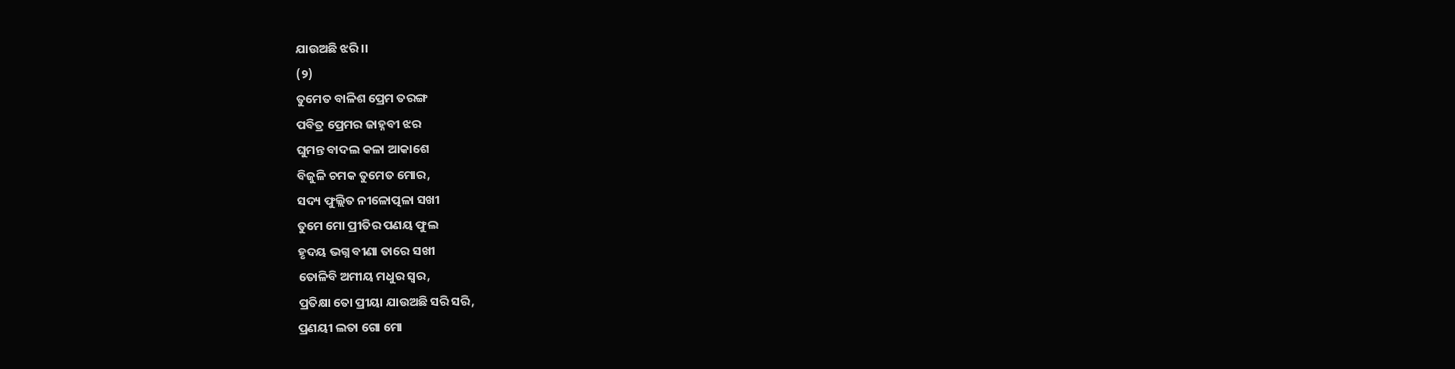ଯାଉଅଛି ଝରି ।।
(୨)
ତୁମେତ ବାଳିଶ ପ୍ରେମ ତରଙ୍ଗ
ପବିତ୍ର ପ୍ରେମର ଜାହ୍ନବୀ ଝର
ଘୁମନ୍ତ ବାଦଲ କଳା ଆକାଶେ
ବିଜୁଳି ଚମକ ତୁମେତ ମୋର,
ସଦ୍ୟ ଫୁଲ୍ଲିତ ନୀଳୋତ୍ପଳା ସଖୀ
ତୁମେ ମୋ ପ୍ରୀତିର ପଣୟ ଫୁଲ
ହୃଦୟ ଭଗ୍ନ ବୀଣା ତାରେ ସଖୀ
ତୋଳିବି ଅମୀୟ ମଧୁର ସ୍ଵର,
ପ୍ରତିକ୍ଷା ତୋ ପ୍ରୀୟା ଯାଉଅଛି ସରି ସରି,
ପ୍ରଣୟୀ ଲତା ଗୋ ମୋ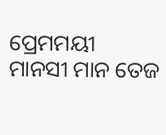ପ୍ରେମମୟୀ
ମାନସୀ ମାନ ତେଜ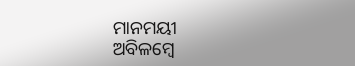ମାନମୟୀ
ଅବିଳମ୍ବେ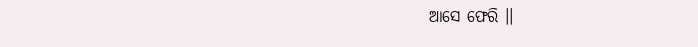ଆସେ ଫେରି ।।